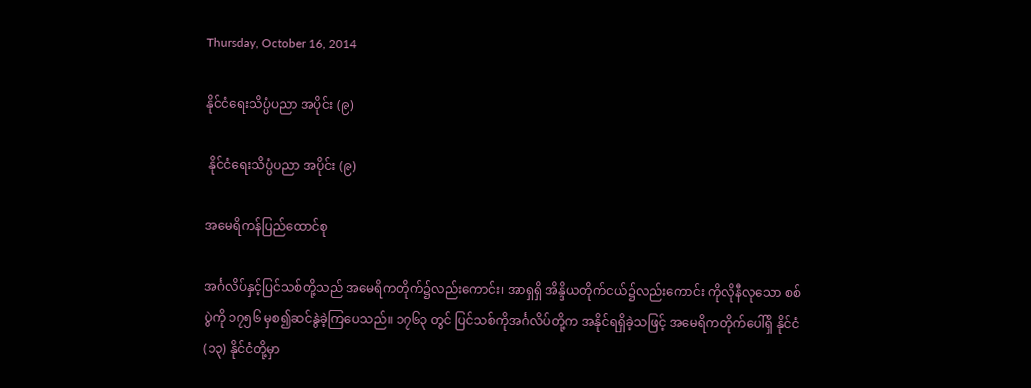Thursday, October 16, 2014

နိုင်ငံရေးသိပ္ပံပညာ အပိုင်း (၉)

 နိုင်ငံရေးသိပ္ပံပညာ အပိုင်း (၉)

အမေရိကန်ပြည်ထောင်စု

အင်္ဂလိပ်နှင့်ပြင်သစ်တို့သည် အမေရိကတိုက်၌လည်းကောင်း၊ အာရှရှိ အိန္ဒိယတိုက်ငယ်၌လည်းကောင်း ကိုလိုနီလုသော စစ်ပွဲကို ၁၇၅၆ မှစ၍ဆင်နွဲခဲ့ကြပေသည်။ ၁၇၆၃ တွင် ပြင်သစ်ကိုအင်္ဂလိပ်တို့က အနိုင်ရရှိခဲ့သဖြင့် အမေရိကတိုက်ပေါ်ရှိ နိုင်ငံ(၁၃) နိုင်ငံတို့မှာ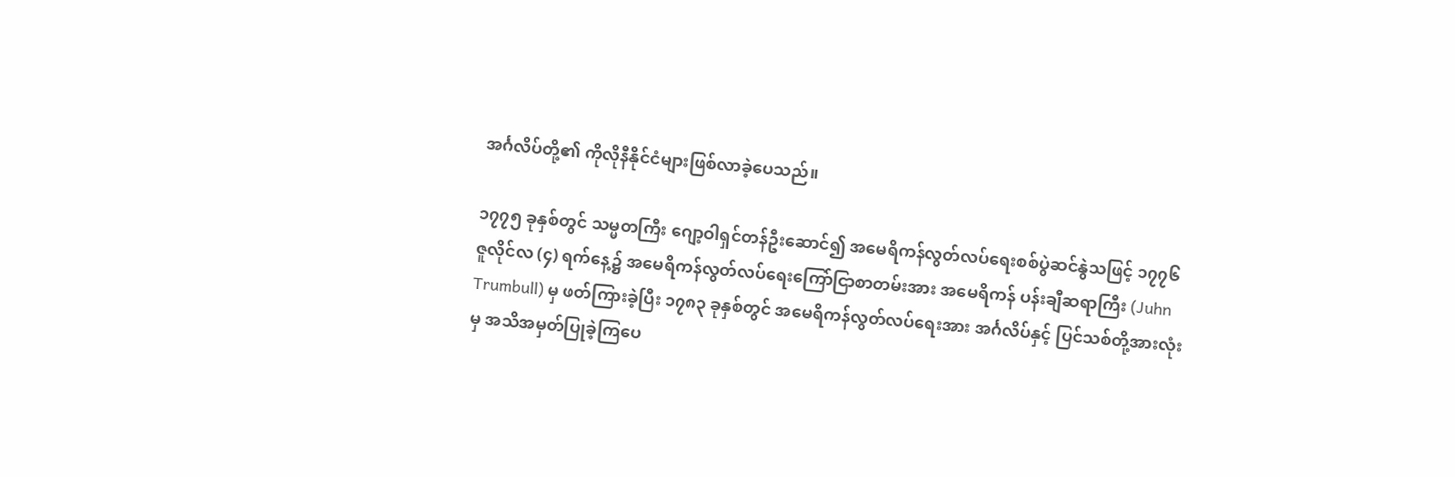အင်္ဂလိပ်တို့၏ ကိုလိုနီနိုင်ငံများဖြစ်လာခဲ့ပေသည်။

၁၇၇၅ ခုနှစ်တွင် သမ္မတကြီး ဂျော့ဝါရှင်တန်ဦးဆောင်၍ အမေရိကန်လွတ်လပ်ရေးစစ်ပွဲဆင်နွဲသဖြင့် ၁၇၇၆ ဇူလိုင်လ (၄) ရက်နေ့၌ အမေရိကန်လွတ်လပ်ရေးကြော်ငြာစာတမ်းအား အမေရိကန် ပန်းချီဆရာကြီး (Juhn Trumbull) မှ ဖတ်ကြားခဲ့ပြီး ၁၇၈၃ ခုနှစ်တွင် အမေရိကန်လွတ်လပ်ရေးအား အင်္ဂလိပ်နှင့် ပြင်သစ်တို့အားလုံးမှ အသိအမှတ်ပြုခဲ့ကြပေ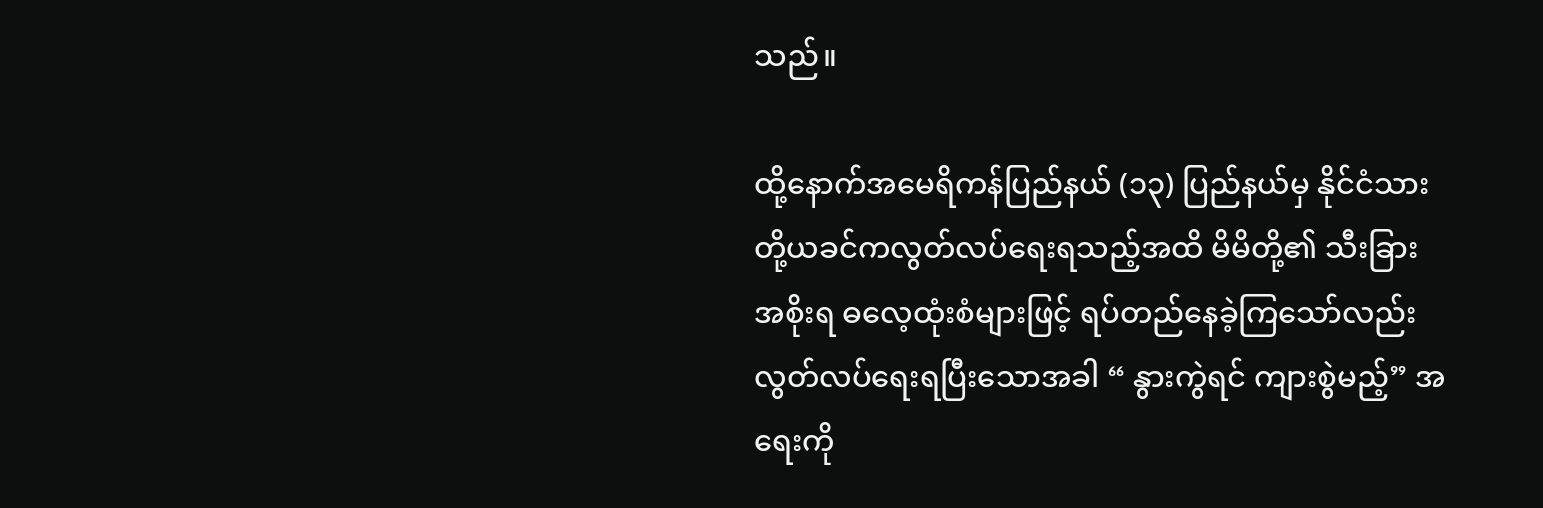သည်။

ထို့နောက်အမေရိကန်ပြည်နယ် (၁၃) ပြည်နယ်မှ နိုင်ငံသားတို့ယခင်ကလွတ်လပ်ရေးရသည့်အထိ မိမိတို့၏ သီးခြားအစိုးရ ဓလေ့ထုံးစံများဖြင့် ရပ်တည်နေခဲ့ကြသော်လည်း လွတ်လပ်ရေးရပြီးသောအခါ “ နွားကွဲရင် ကျားစွဲမည့်” အရေးကို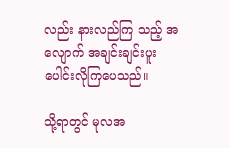လည်း နားလည်ကြ သည့် အလျောက် အချင်းချင်းပူးပေါင်းလိုကြပေသည်။

သို့ရာတွင် မုလအ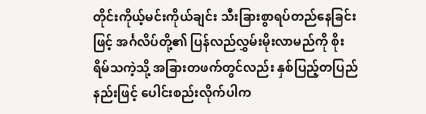တိုင်းကိုယ့်မင်းကိုယ်ချင်း သီးခြားစွာရပ်တည်နေခြင်းဖြင့် အင်္ဂလိပ်တို့၏ ပြန်လည်လွှမ်းမိုးလာမည်ကို စိုးရိမ်သကဲ့သို့ အခြားတဖက်တွင်လည်း နှစ်ပြည့်တပြည်နည်းဖြင့် ပေါင်းစည်းလိုက်ပါက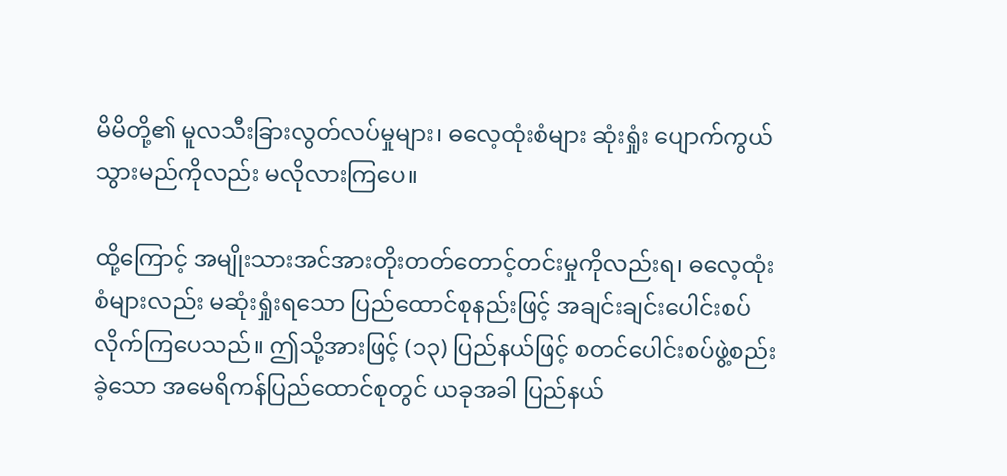မိမိတို့၏ မူလသီးခြားလွတ်လပ်မှုများ၊ ဓလေ့ထုံးစံများ ဆုံးရှုံး ပျောက်ကွယ် သွားမည်ကိုလည်း မလိုလားကြပေ။

ထို့ကြောင့် အမျိုးသားအင်အားတိုးတတ်တောင့်တင်းမှုကိုလည်းရ၊ ဓလေ့ထုံးစံများလည်း မဆုံးရှုံးရသော ပြည်ထောင်စုနည်းဖြင့် အချင်းချင်းပေါင်းစပ်လိုက်ကြပေသည်။ ဤသို့အားဖြင့် (၁၃) ပြည်နယ်ဖြင့် စတင်ပေါင်းစပ်ဖွဲ့စည်းခဲ့သော အမေရိကန်ပြည်ထောင်စုတွင် ယခုအခါ ပြည်နယ်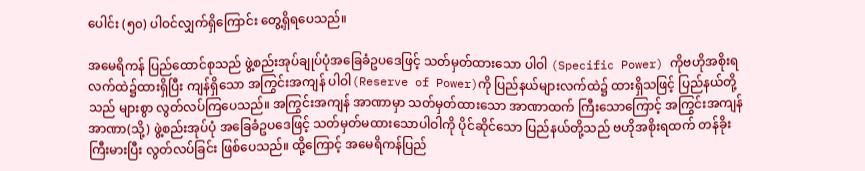ပေါင်း (၅၀) ပါဝင်လျှက်ရှိကြောင်း တွေ့ရှိရပေသည်။

အမေရိကန် ပြည်ထောင်စုသည် ဖွဲ့စည်းအုပ်ချုပ်ပုံအခြေခံဥပဒေဖြင့် သတ်မှတ်ထားသော ပါဝါ (Specific Power) ကိုဗဟိုအစိုးရ လက်ထဲ၌ထားရှိပြီး ကျန်ရှိသော အကြွင်းအကျန် ပါဝါ(Reserve of Power)ကို ပြည်နယ်များလက်ထဲ၌ ထားရှိသဖြင့် ပြည်နယ်တို့သည် များစွာ လွတ်လပ်ကြပေသည်။ အကြွင်းအကျန် အာဏာမှာ သတ်မှတ်ထားသော အာဏာထက် ကြီးသောကြောင့် အကြွင်းအကျန် အာဏာ(သို့) ဖွဲ့စည်းအုပ်ပုံ အခြေခံဥပဒေဖြင့် သတ်မှတ်မထားသောပါဝါကို ပိုင်ဆိုင်သော ပြည်နယ်တို့သည် ဗဟိုအစိုးရထက် တန်ခိုးကြီးမားပြီး လွတ်လပ်ခြင်း ဖြစ်ပေသည်။ ထို့ကြောင့် အမေရိကန်ပြည်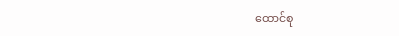ထောင်စု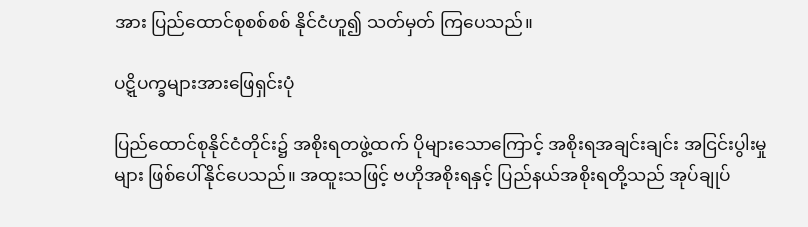အား ပြည်ထောင်စုစစ်စစ် နိုင်ငံဟူ၍ သတ်မှတ် ကြပေသည်။

ပဋ္ဋိပက္ခများအားဖြေရှင်းပုံ

ပြည်ထောင်စုနိုင်ငံတိုင်း၌ အစိုးရတဖွဲ့ထက် ပိုများသောကြောင့် အစိုးရအချင်းချင်း အငြင်းပွါးမှုများ ဖြစ်ပေါ်နိုင်ပေသည်။ အထူးသဖြင့် ဗဟိုအစိုးရနှင့် ပြည်နယ်အစိုးရတို့သည် အုပ်ချုပ်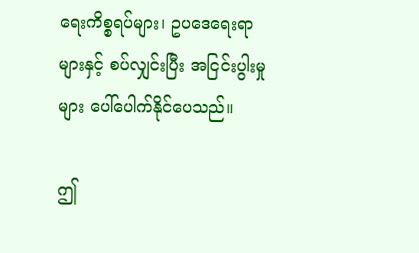ရေးကိစ္စရပ်များ၊ ဥပဒေရေးရာများနှင့် စပ်လျှင်းပြီး အငြင်းပွါးမှုများ ပေါ်ပေါက်နိုင်ပေသည်။

ဤ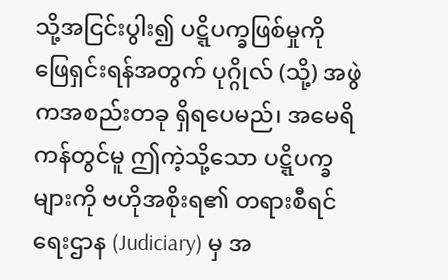သို့အငြင်းပွါး၍ ပဋ္ဋိပက္ခဖြစ်မှုကို ဖြေရှင်းရန်အတွက် ပုဂ္ဂိုလ် (သို့) အဖွဲကအစည်းတခု ရှိရပေမည်၊ အမေရိကန်တွင်မူ ဤကဲ့သို့သော ပဋ္ဋိပက္ခများကို ဗဟိုအစိုးရ၏ တရားစီရင်ရေးဌာန (Judiciary) မှ အ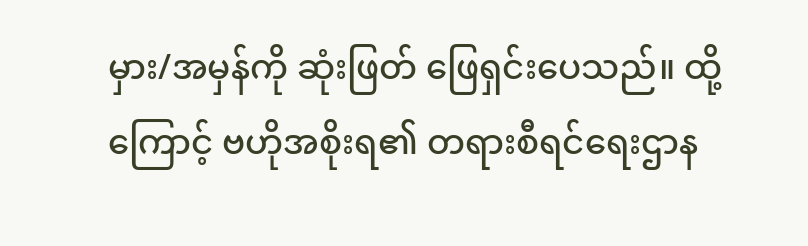မှား/အမှန်ကို ဆုံးဖြတ် ဖြေရှင်းပေသည်။ ထို့ကြောင့် ဗဟိုအစိုးရ၏ တရားစီရင်ရေးဌာန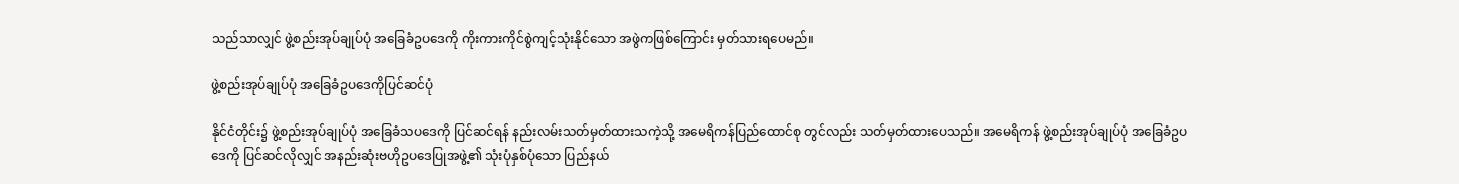သည်သာလျှင် ဖွဲ့စည်းအုပ်ချုပ်ပုံ အခြေခံဥပဒေကို ကိုးကားကိုင်စွဲကျင့်သုံးနိုင်သော အဖွဲကဖြစ်ကြောင်း မှတ်သားရပေမည်။

ဖွဲ့စည်းအုပ်ချုပ်ပုံ အခြေခံဥပဒေကိုပြင်ဆင်ပုံ

နိုင်ငံတိုင်း၌ ဖွဲ့စည်းအုပ်ချုပ်ပုံ အခြေခံသပဒေကို ပြင်ဆင်ရန် နည်းလမ်းသတ်မှတ်ထားသကဲ့သို့ အမေရိကန်ပြည်ထောင်စု တွင်လည်း သတ်မှတ်ထားပေသည်။ အမေရိကန် ဖွဲ့စည်းအုပ်ချုပ်ပုံ အခြေခံဥပဒေကို ပြင်ဆင်လိုလျှင် အနည်းဆုံးဗဟိုဥပဒေပြုအဖွဲ့၏ သုံးပုံနှစ်ပုံသော ပြည်နယ်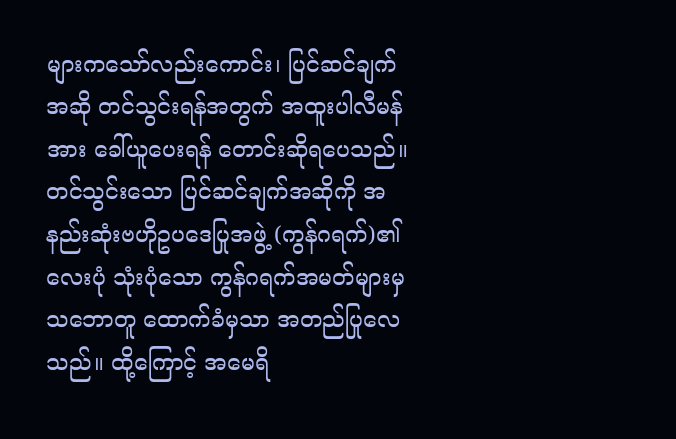များကသော်လည်းကောင်း၊ ပြင်ဆင်ချက်အဆို တင်သွင်းရန်အတွက် အထူးပါလီမန်အား ခေါ်ယူပေးရန် တောင်းဆိုရပေသည်။ တင်သွင်းသော ပြင်ဆင်ချက်အဆိုကို အနည်းဆုံးဗဟိုဥပဒေပြုအဖွဲ့ (ကွန်ဂရက်)၏ လေးပုံ သုံးပုံသော ကွန်ဂရက်အမတ်များမှ သဘောတူ ထောက်ခံမှသာ အတည်ပြုလေသည်။ ထို့ကြောင့် အမေရိ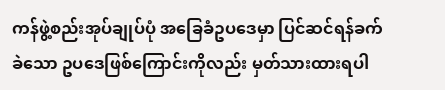ကန်ဖွဲ့စည်းအုပ်ချုပ်ပုံ အခြေခံဥပဒေမှာ ပြင်ဆင်ရန်ခက်ခဲသော ဥပဒေဖြစ်ကြောင်းကိုလည်း မှတ်သားထားရပါ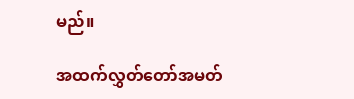မည်။

အထက်လွှတ်တော်အမတ်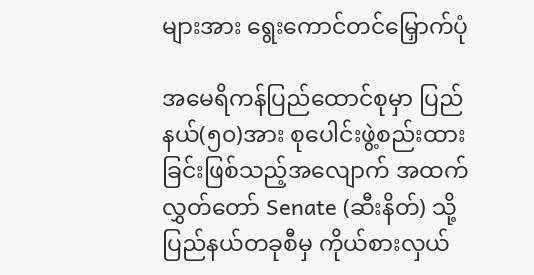များအား ရွေးကောင်တင်မြှောက်ပုံ

အမေရိကန်ပြည်ထောင်စုမှာ ပြည်နယ်(၅၀)အား စုပေါင်းဖွဲ့စည်းထားခြင်းဖြစ်သည့်အလျောက် အထက်လွှတ်တော် Senate (ဆီးနိတ်) သို့ ပြည်နယ်တခုစီမှ ကိုယ်စားလှယ်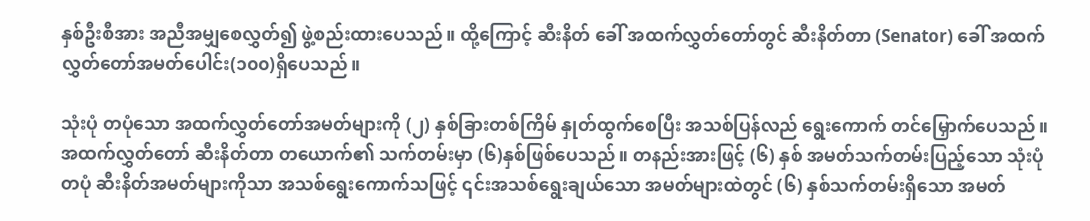နှစ်ဦးစီအား အညီအမျှစေလွှတ်၍ ဖွဲ့စည်းထားပေသည်။ ထို့ကြောင့် ဆီးနိတ် ခေါ် အထက်လွှတ်တော်တွင် ဆီးနိတ်တာ (Senator) ခေါ် အထက်လွှတ်တော်အမတ်ပေါင်း(၁၀၀)ရှိပေသည်။

သုံးပုံ တပုံသော အထက်လွှတ်တော်အမတ်များကို (၂) နှစ်ခြားတစ်ကြိမ် နှုတ်ထွက်စေပြီး အသစ်ပြန်လည် ရွေးကောက် တင်မြှောက်ပေသည်။ အထက်လွှတ်တော် ဆီးနိတ်တာ တယောက်၏ သက်တမ်းမှာ (၆)နှစ်ဖြစ်ပေသည်။ တနည်းအားဖြင့် (၆) နှစ် အမတ်သက်တမ်းပြည့်သော သုံးပုံတပုံ ဆီးနိတ်အမတ်များကိုသာ အသစ်ရွေးကောက်သဖြင့် ၎င်းအသစ်ရွေးချယ်သော အမတ်များထဲတွင် (၆) နှစ်သက်တမ်းရှိသော အမတ်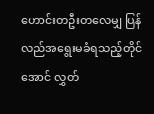ဟောင်းတဦးတလေမျှ ပြန်လည်အရွေးမခံရသည့်တိုင်အောင် လွှတ်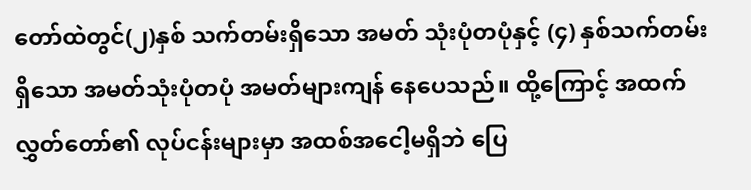တော်ထဲတွင်(၂)နှစ် သက်တမ်းရှိသော အမတ် သုံးပုံတပုံနှင့် (၄) နှစ်သက်တမ်းရှိသော အမတ်သုံးပုံတပုံ အမတ်များကျန် နေပေသည်။ ထို့ကြောင့် အထက် လွှတ်တော်၏ လုပ်ငန်းများမှာ အထစ်အငေါ့မရှိဘဲ ပြေ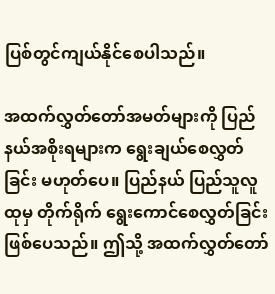ပြစ်တွင်ကျယ်နိုင်စေပါသည်။

အထက်လွှတ်တော်အမတ်များကို ပြည်နယ်အစိုးရများက ရွေးချယ်စေလွှတ်ခြင်း မဟုတ်ပေ။ ပြည်နယ် ပြည်သူလူထုမှ တိုက်ရိုက် ရွေးကောင်စေလွှတ်ခြင်း ဖြစ်ပေသည်။ ဤသို့ အထက်လွှတ်တော်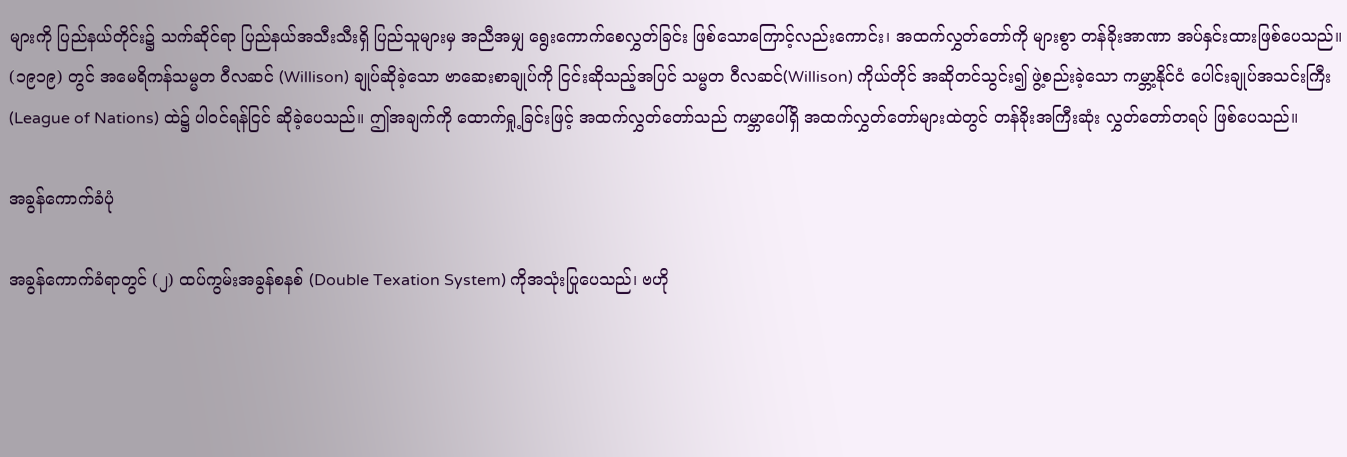များကို ပြည်နယ်တိုင်း၌ သက်ဆိုင်ရာ ပြည်နယ်အသီးသီးရှိ ပြည်သူများမှ အညီအမျှ ရွေးကောက်စေလွှတ်ခြင်း ဖြစ်သောကြောင့်လည်းကောင်း၊ အထက်လွှတ်တော်ကို များစွာ တန်ခိုးအာဏာ အပ်နှင်းထားဖြစ်ပေသည်။ (၁၉၁၉) တွင် အမေရိကန်သမ္မတ ဝီလဆင် (Willison) ချုပ်ဆိုခဲ့သော ဗာဆေးစာချုပ်ကို ငြင်းဆိုသည့်အပြင် သမ္မတ ဝီလဆင်(Willison) ကိုယ်တိုင် အဆိုတင်သွင်း၍ ဖွဲ့စည်းခဲ့သော ကမ္ဘာ့နိုင်ငံ ပေါင်းချုပ်အသင်းကြီး (League of Nations) ထဲ၌ ပါဝင်ရန်ငြင် ဆိုခဲ့ပေသည်။ ဤအချက်ကို ထောက်ရှု့ခြင်းဖြင့် အထက်လွှတ်တော်သည် ကမ္ဘာပေါ်ရှိ အထက်လွှတ်တော်များထဲတွင် တန်ခိုးအကြီးဆုံး လွှတ်တော်တရပ် ဖြစ်ပေသည်။

အခွန်ကောက်ခံပုံ

အခွန်ကောက်ခံရာတွင် (၂) ထပ်ကွမ်းအခွန်စနစ် (Double Texation System) ကိုအသုံးပြုပေသည်၊ ဗဟို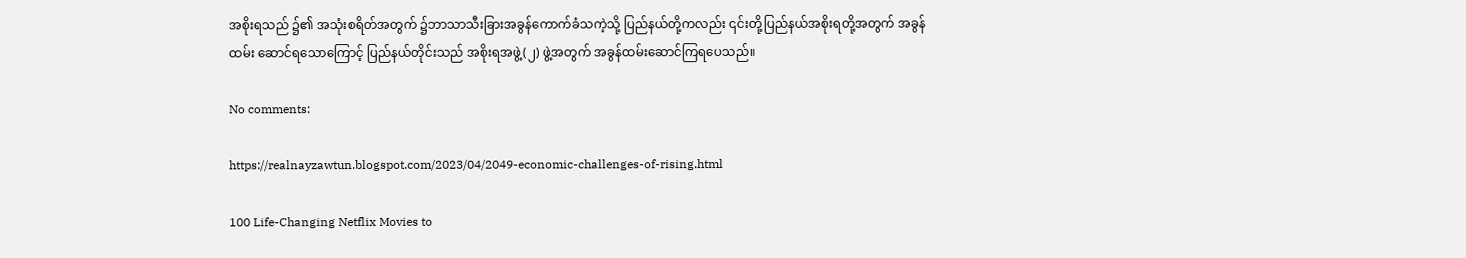အစိုးရသည် ၌၏ အသုံးစရိတ်အတွက် ၌ဘာသာသီးခြားအခွန်ကောက်ခံသကဲ့သို့ ပြည်နယ်တို့ကလည်း ၎င်းတို့ပြည်နယ်အစိုးရတို့အတွက် အခွန်ထမ်း ဆောင်ရသောကြောင့် ပြည်နယ်တိုင်းသည် အစိုးရအဖွဲ့(၂) ဖွဲ့အတွက် အခွန်ထမ်းဆောင်ကြရပေသည်။

No comments:

https://realnayzawtun.blogspot.com/2023/04/2049-economic-challenges-of-rising.html

100 Life-Changing Netflix Movies to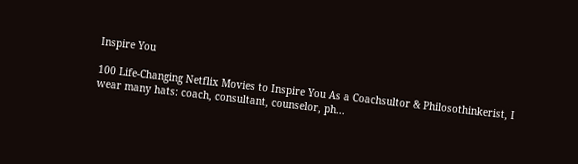Inspire You

100 Life-Changing Netflix Movies to Inspire You As a Coachsultor & Philosothinkerist, I wear many hats: coach, consultant, counselor, ph...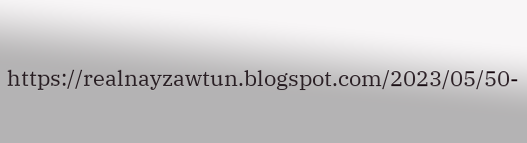https://realnayzawtun.blogspot.com/2023/05/50-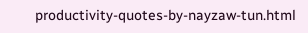productivity-quotes-by-nayzaw-tun.html